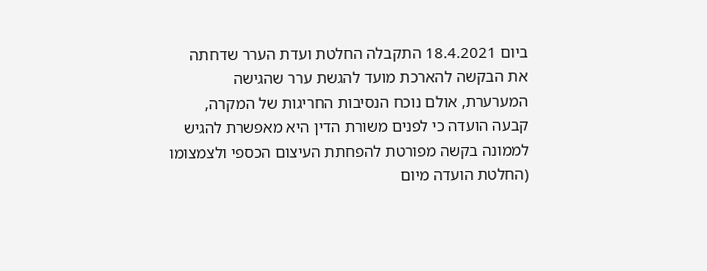ביום 18.4.2021 התקבלה החלטת ועדת הערר שדחתה את הבקשה להארכת מועד להגשת ערר שהגישה המערערת, אולם נוכח הנסיבות החריגות של המקרה, קבעה הועדה כי לפנים משורת הדין היא מאפשרת להגיש לממונה בקשה מפורטת להפחתת העיצום הכספי ולצמצומו (החלטת הועדה מיום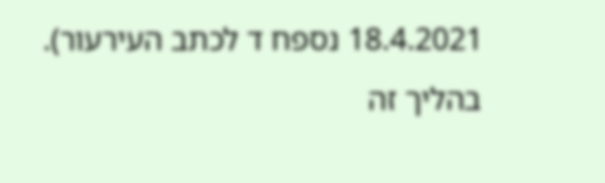18.4.2021 נספח ד לכתב העירעור).
בהליך זה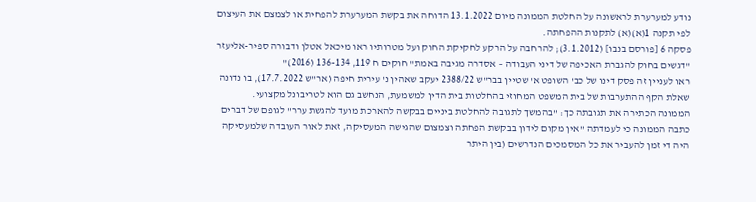נודע למערערת לראשונה על החלטת הממונה מיום 13.1.2022 הדוחה את בקשת המערערת להפחית או לצמצם את העיצום לפי תקנה 1(א)(א) לתקנות ההפחתה.
פסקה 6 [פורסם בנבו] (3.1.2012); להרחבה על הרקע לחקיקת החוק ועל מטרותיו ראו מיכאל אטלן ודבורה ספיר-אליעזר "דגשים בחוק להגברת האכיפה של דיני העבודה – אסדרה מגיבה באמת" חוקים ח 119, 136-134 (2016)"
ראו לעניין זה פסק דינו של כב' השופט א' שטיין בבר"ש 2388/22 יעקב שאהין נ' עירית חיפה (אר"ש 17.7.2022), בו נדונה שאלת הקף ההתערבות של בית המשפט המחוזי בהחלטות בית הדין למשמעת, הנחשב גם הוא לטריבונל מקצועי.
הממונה הכתירה את תגובתה כך: "בהמשך לתגובה להחלטת ביניים בבקשה להארכת מועד להגשת ערר" לגופם של דברים כתבה הממונה כי לעמדתה "אין מקום לידון בבקשת הפחתה וצמצום שהגישה המעסיקה, זאת לאור העובדה שלמעסיקה היה די זמן להעביר את כל המסמכים הנדרשים (בין היתר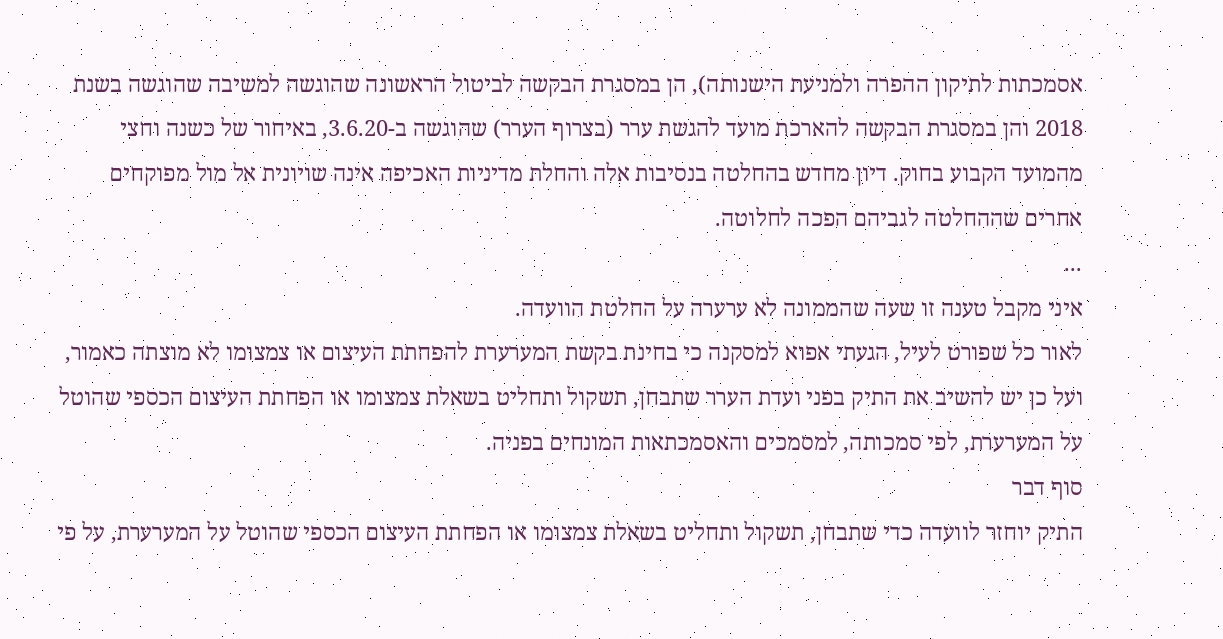אסמכתות לתיקון ההפרה ולמניעת הישנותה), הן במסגרת הבקשה לביטול הראשונה שהוגשה למשיבה שהוגשה בשנת 2018 והן במסגרת הבקשה להארכת מועד להגשת ערר (בצרוף הערר) שהוגשה ב-3.6.20, באיחור של כשנה וחצי מהמועד הקבוע בחוק. דיון מחדש בהחלטה בנסיבות אלה והחלת מדיניות האכיפה אינה שויונית אל מול מפוקחים אחרים שההחלטה לגביהם הפכה לחלוטה.
...
איני מקבל טענה זו שעה שהממונה לא ערערה על החלטת הוועדה.
לאור כל שפורט לעיל, הגעתי אפוא למסקנה כי בחינת בקשת המערערת להפחתת העיצום או צמצומו לא מוצתה כאמור, ועל כן יש להשיב את התיק בפני ועדת הערר שתבחן, תשקול ותחליט בשאלת צמצומו או הפחתת העיצום הכספי שהוטל על המערערת, לפי סמכותה, למסמכים והאסמכתאות המונחים בפניה.
סוף דבר
התיק יוחזר לוועדה כדי שתבחן, תשקול ותחליט בשאלת צמצומו או הפחתת העיצום הכספי שהוטל על המערערת, על פי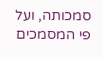סמכותה, ועל פי המסמכים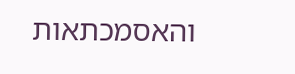והאסמכתאות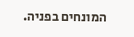המונחים בפניה.